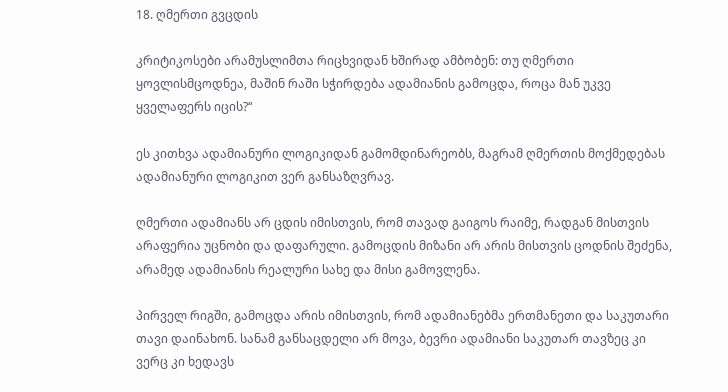18. ღმერთი გვცდის

კრიტიკოსები არამუსლიმთა რიცხვიდან ხშირად ამბობენ: თუ ღმერთი ყოვლისმცოდნეა, მაშინ რაში სჭირდება ადამიანის გამოცდა, როცა მან უკვე ყველაფერს იცის?“

ეს კითხვა ადამიანური ლოგიკიდან გამომდინარეობს, მაგრამ ღმერთის მოქმედებას ადამიანური ლოგიკით ვერ განსაზღვრავ.

ღმერთი ადამიანს არ ცდის იმისთვის, რომ თავად გაიგოს რაიმე, რადგან მისთვის არაფერია უცნობი და დაფარული. გამოცდის მიზანი არ არის მისთვის ცოდნის შეძენა, არამედ ადამიანის რეალური სახე და მისი გამოვლენა.

პირველ რიგში, გამოცდა არის იმისთვის, რომ ადამიანებმა ერთმანეთი და საკუთარი თავი დაინახონ. სანამ განსაცდელი არ მოვა, ბევრი ადამიანი საკუთარ თავზეც კი ვერც კი ხედავს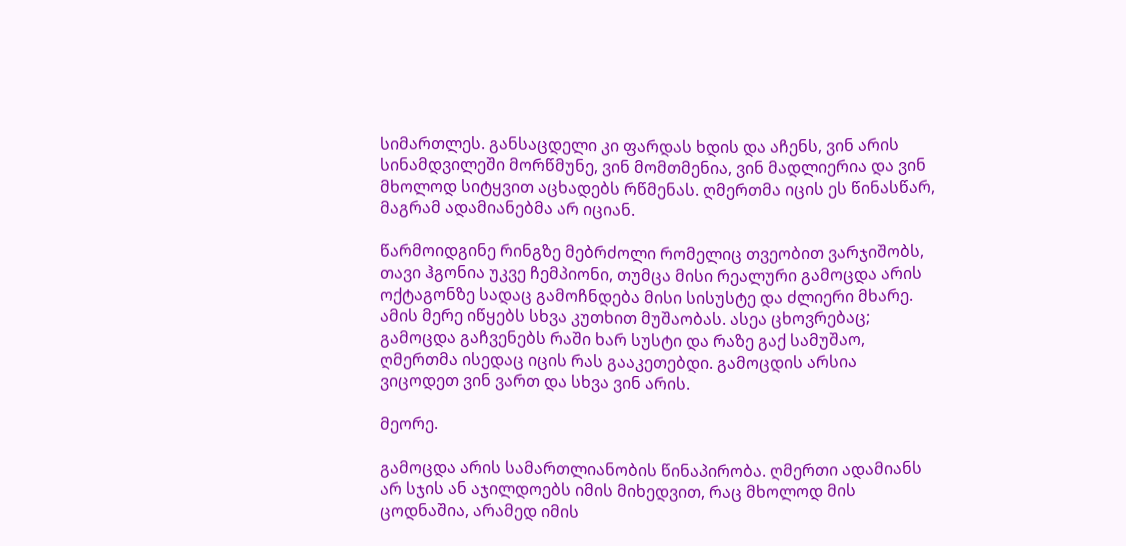სიმართლეს. განსაცდელი კი ფარდას ხდის და აჩენს, ვინ არის სინამდვილეში მორწმუნე, ვინ მომთმენია, ვინ მადლიერია და ვინ მხოლოდ სიტყვით აცხადებს რწმენას. ღმერთმა იცის ეს წინასწარ, მაგრამ ადამიანებმა არ იციან.

წარმოიდგინე რინგზე მებრძოლი რომელიც თვეობით ვარჯიშობს, თავი ჰგონია უკვე ჩემპიონი, თუმცა მისი რეალური გამოცდა არის ოქტაგონზე სადაც გამოჩნდება მისი სისუსტე და ძლიერი მხარე. ამის მერე იწყებს სხვა კუთხით მუშაობას. ასეა ცხოვრებაც; გამოცდა გაჩვენებს რაში ხარ სუსტი და რაზე გაქ სამუშაო, ღმერთმა ისედაც იცის რას გააკეთებდი. გამოცდის არსია ვიცოდეთ ვინ ვართ და სხვა ვინ არის.

მეორე.

გამოცდა არის სამართლიანობის წინაპირობა. ღმერთი ადამიანს არ სჯის ან აჯილდოებს იმის მიხედვით, რაც მხოლოდ მის ცოდნაშია, არამედ იმის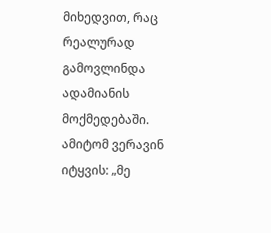მიხედვით, რაც რეალურად გამოვლინდა ადამიანის მოქმედებაში. ამიტომ ვერავინ იტყვის: „მე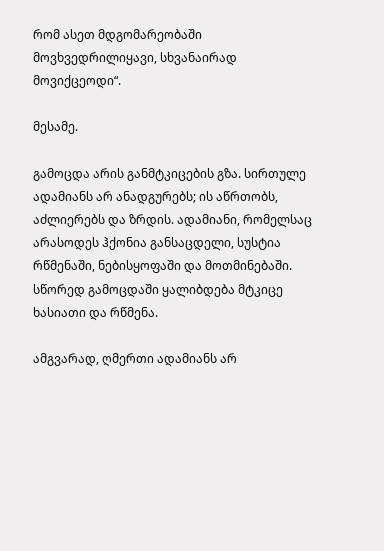რომ ასეთ მდგომარეობაში მოვხვედრილიყავი, სხვანაირად მოვიქცეოდი“.

მესამე.

გამოცდა არის განმტკიცების გზა. სირთულე ადამიანს არ ანადგურებს; ის აწრთობს, აძლიერებს და ზრდის. ადამიანი, რომელსაც არასოდეს ჰქონია განსაცდელი, სუსტია რწმენაში, ნებისყოფაში და მოთმინებაში. სწორედ გამოცდაში ყალიბდება მტკიცე ხასიათი და რწმენა.

ამგვარად, ღმერთი ადამიანს არ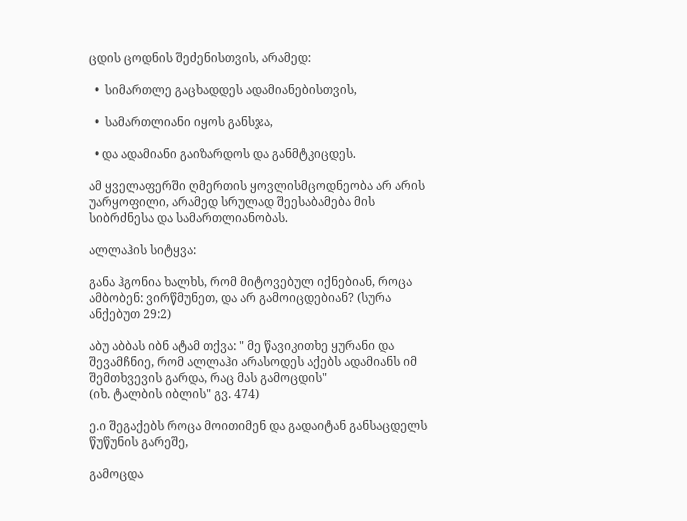ცდის ცოდნის შეძენისთვის, არამედ:

  •  სიმართლე გაცხადდეს ადამიანებისთვის,

  •  სამართლიანი იყოს განსჯა,

  • და ადამიანი გაიზარდოს და განმტკიცდეს.

ამ ყველაფერში ღმერთის ყოვლისმცოდნეობა არ არის უარყოფილი, არამედ სრულად შეესაბამება მის სიბრძნესა და სამართლიანობას.

ალლაჰის სიტყვა:

განა ჰგონია ხალხს, რომ მიტოვებულ იქნებიან, როცა ამბობენ: ვირწმუნეთ, და არ გამოიცდებიან? (სურა ანქებუთ 29:2)

აბუ აბბას იბნ ატამ თქვა: " მე წავიკითხე ყურანი და შევამჩნიე, რომ ალლაჰი არასოდეს აქებს ადამიანს იმ შემთხვევის გარდა, რაც მას გამოცდის"
(იხ. ტალბის იბლის" გვ. 474)

ე.ი შეგაქებს როცა მოითიმენ და გადაიტან განსაცდელს წუწუნის გარეშე,

გამოცდა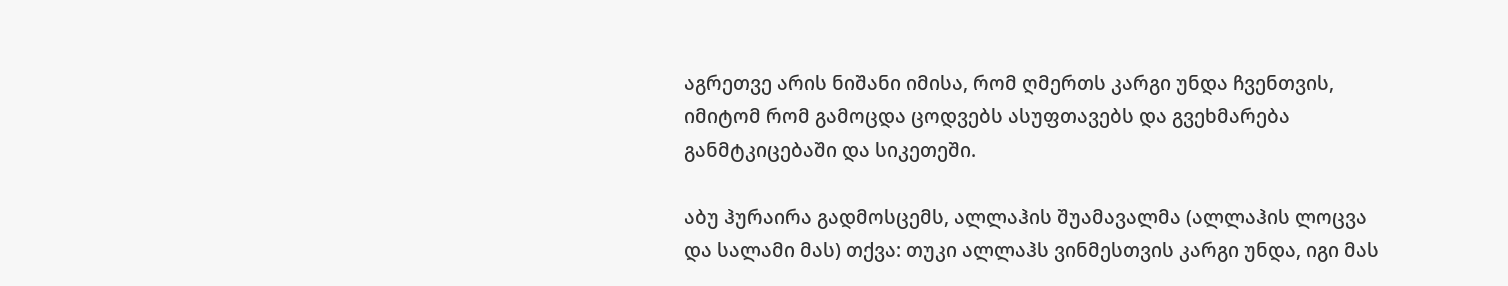აგრეთვე არის ნიშანი იმისა, რომ ღმერთს კარგი უნდა ჩვენთვის, იმიტომ რომ გამოცდა ცოდვებს ასუფთავებს და გვეხმარება განმტკიცებაში და სიკეთეში.

აბუ ჰურაირა გადმოსცემს, ალლაჰის შუამავალმა (ალლაჰის ლოცვა და სალამი მას) თქვა: თუკი ალლაჰს ვინმესთვის კარგი უნდა, იგი მას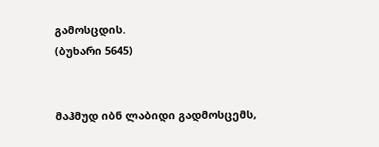გამოსცდის.
(ბუხარი 5645)


მაჰმუდ იბნ ლაბიდი გადმოსცემს,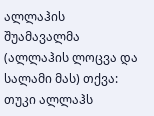ალლაჰის შუამავალმა (ალლაჰის ლოცვა და სალამი მას) თქვა: თუკი ალლაჰს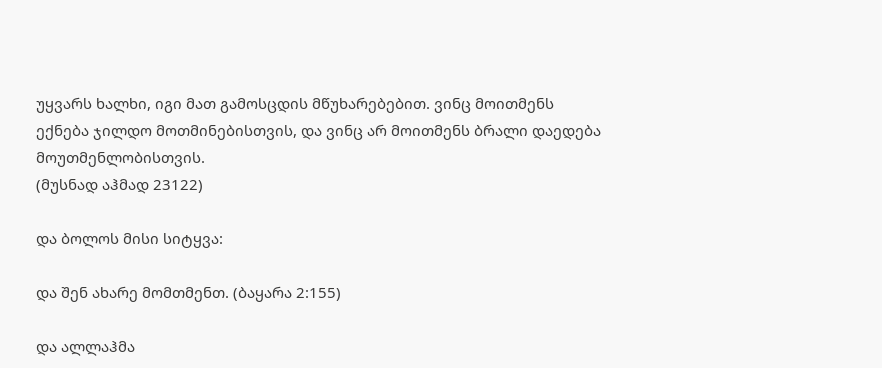უყვარს ხალხი, იგი მათ გამოსცდის მწუხარებებით. ვინც მოითმენს ექნება ჯილდო მოთმინებისთვის, და ვინც არ მოითმენს ბრალი დაედება მოუთმენლობისთვის.
(მუსნად აჰმად 23122)

და ბოლოს მისი სიტყვა:

და შენ ახარე მომთმენთ. (ბაყარა 2:155)

და ალლაჰმა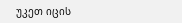უკეთ იცის